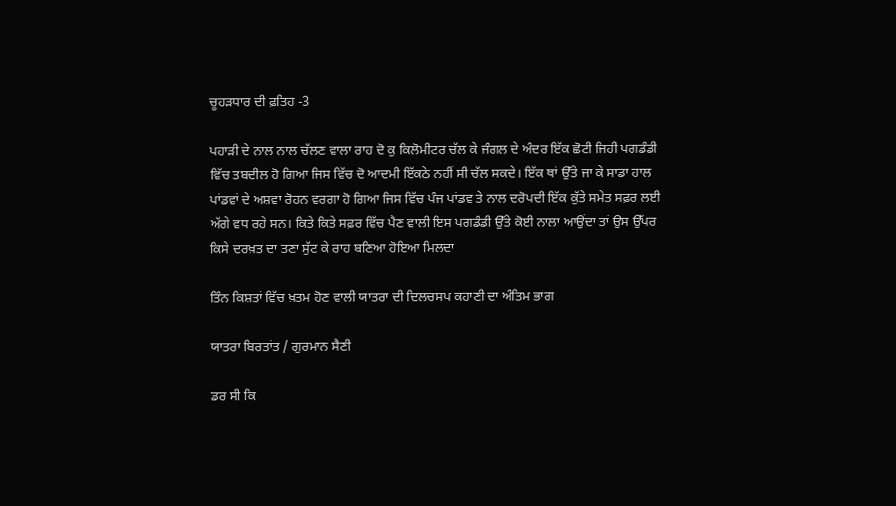ਚੂਹੜਧਾਰ ਦੀ ਫ਼ਤਿਹ -3

ਪਹਾੜੀ ਦੇ ਨਾਲ ਨਾਲ ਚੱਲਣ ਵਾਲਾ ਰਾਹ ਦੋ ਕੁ ਕਿਲੋਮੀਟਰ ਚੱਲ ਕੇ ਜੰਗਲ ਦੇ ਅੰਦਰ ਇੱਕ ਛੋਟੀ ਜਿਹੀ ਪਗਡੰਡੀ ਵਿੱਚ ਤਬਦੀਲ ਹੋ ਗਿਆ ਜਿਸ ਵਿੱਚ ਦੋ ਆਦਮੀ ਇੱਕਠੇ ਨਹੀਂ ਸੀ ਚੱਲ ਸਕਦੇ। ਇੱਕ ਥਾਂ ਉੱਤੇ ਜਾ ਕੇ ਸਾਡਾ ਹਾਲ ਪਾਂਡਵਾਂ ਦੇ ਅਸ਼ਵਾ ਰੋਹਨ ਵਰਗਾ ਹੋ ਗਿਆ ਜਿਸ ਵਿੱਚ ਪੰਜ ਪਾਂਡਵ ਤੇ ਨਾਲ ਦਰੋਪਦੀ ਇੱਕ ਕੁੱਤੇ ਸਮੇਤ ਸਫ਼ਰ ਲਈ ਅੱਗੇ ਵਧ ਰਹੇ ਸਨ। ਕਿਤੇ ਕਿਤੇ ਸਫ਼ਰ ਵਿੱਚ ਪੈਣ ਵਾਲੀ ਇਸ ਪਗਡੰਡੀ ਉੱਤੇ ਕੋਈ ਨਾਲਾ ਆਉਂਦਾ ਤਾਂ ਉਸ ਉੱਪਰ ਕਿਸੇ ਦਰਖ਼ਤ ਦਾ ਤਣਾ ਸੁੱਟ ਕੇ ਰਾਹ ਬਣਿਆ ਹੋਇਆ ਮਿਲਦਾ

ਤਿੰਨ ਕਿਸ਼ਤਾਂ ਵਿੱਚ ਖ਼ਤਮ ਹੋਣ ਵਾਲੀ ਯਾਤਰਾ ਦੀ ਦਿਲਚਸਪ ਕਹਾਣੀ ਦਾ ਅੰਤਿਮ ਭਾਗ

ਯਾਤਰਾ ਬਿਰਤਾਂਤ / ਗੁਰਮਾਨ ਸੈਣੀ

ਡਰ ਸੀ ਕਿ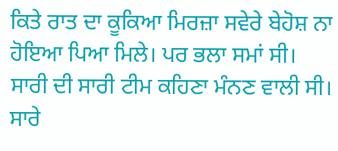ਕਿਤੇ ਰਾਤ ਦਾ ਕੂਕਿਆ ਮਿਰਜ਼ਾ ਸਵੇਰੇ ਬੇਹੋਸ਼ ਨਾ ਹੋਇਆ ਪਿਆ ਮਿਲੇ। ਪਰ ਭਲਾ ਸਮਾਂ ਸੀ। ਸਾਰੀ ਦੀ ਸਾਰੀ ਟੀਮ ਕਹਿਣਾ ਮੰਨਣ ਵਾਲੀ ਸੀ। ਸਾਰੇ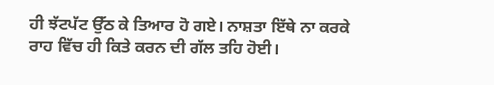ਹੀ ਝੱਟਪੱਟ ਉੱਠ ਕੇ ਤਿਆਰ ਹੋ ਗਏ। ਨਾਸ਼ਤਾ ਇੱਥੇ ਨਾ ਕਰਕੇ ਰਾਹ ਵਿੱਚ ਹੀ ਕਿਤੇ ਕਰਨ ਦੀ ਗੱਲ ਤਹਿ ਹੋਈ।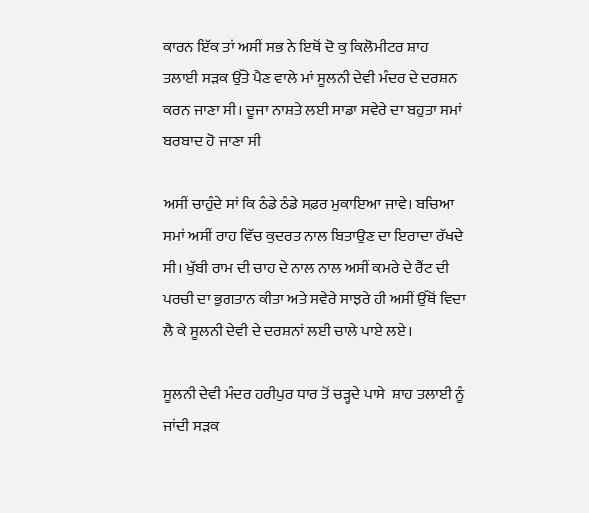ਕਾਰਨ ਇੱਕ ਤਾਂ ਅਸੀਂ ਸਭ ਨੇ ਇਥੋਂ ਦੋ ਕੁ ਕਿਲੋਮੀਟਰ ਸ਼ਾਹ ਤਲਾਈ ਸੜਕ ਉੱਤੇ ਪੈਣ ਵਾਲੇ ਮਾਂ ਸੂਲਨੀ ਦੇਵੀ ਮੰਦਰ ਦੇ ਦਰਸ਼ਨ ਕਰਨ ਜਾਣਾ ਸੀ। ਦੂਜਾ ਨਾਸ਼ਤੇ ਲਈ ਸਾਡਾ ਸਵੇਰੇ ਦਾ ਬਹੁਤਾ ਸਮਾਂ ਬਰਬਾਦ ਹੋ ਜਾਣਾ ਸੀ

ਅਸੀਂ ਚਾਹੁੰਦੇ ਸਾਂ ਕਿ ਠੰਡੇ ਠੰਡੇ ਸਫ਼ਰ ਮੁਕਾਇਆ ਜਾਵੇ। ਬਚਿਆ ਸਮਾਂ ਅਸੀਂ ਰਾਹ ਵਿੱਚ ਕੁਦਰਤ ਨਾਲ ਬਿਤਾਉਣ ਦਾ ਇਰਾਦਾ ਰੱਖਦੇ ਸੀ। ਖੁੱਬੀ ਰਾਮ ਦੀ ਚਾਹ ਦੇ ਨਾਲ ਨਾਲ ਅਸੀਂ ਕਮਰੇ ਦੇ ਰੈਂਟ ਦੀ ਪਰਚੀ ਦਾ ਭੁਗਤਾਨ ਕੀਤਾ ਅਤੇ ਸਵੇਰੇ ਸਾਝਰੇ ਹੀ ਅਸੀਂ ਉੱਥੋਂ ਵਿਦਾ ਲੈ ਕੇ ਸੂਲਨੀ ਦੇਵੀ ਦੇ ਦਰਸ਼ਨਾਂ ਲਈ ਚਾਲੇ ਪਾਏ ਲਏ।

ਸੂਲਨੀ ਦੇਵੀ ਮੰਦਰ ਹਰੀਪੁਰ ਧਾਰ ਤੋਂ ਚੜ੍ਹਦੇ ਪਾਸੇ  ਸ਼ਾਹ ਤਲਾਈ ਨੂੰ ਜਾਂਦੀ ਸੜਕ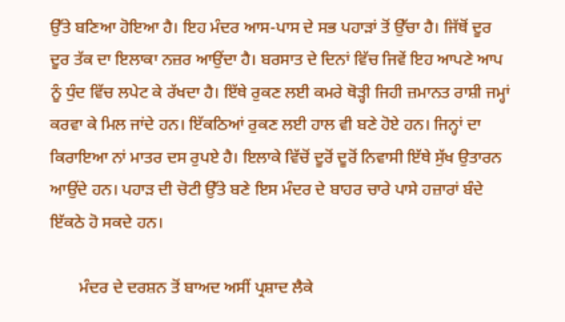ਉੱਤੇ ਬਣਿਆ ਹੋਇਆ ਹੈ। ਇਹ ਮੰਦਰ ਆਸ-ਪਾਸ ਦੇ ਸਭ ਪਹਾੜਾਂ ਤੋਂ ਉੱਚਾ ਹੈ। ਜਿੱਥੋਂ ਦੂਰ ਦੂਰ ਤੱਕ ਦਾ ਇਲਾਕਾ ਨਜ਼ਰ ਆਉਂਦਾ ਹੈ। ਬਰਸਾਤ ਦੇ ਦਿਨਾਂ ਵਿੱਚ ਜਿਵੇਂ ਇਹ ਆਪਣੇ ਆਪ ਨੂੰ ਧੁੰਦ ਵਿੱਚ ਲਪੇਟ ਕੇ ਰੱਖਦਾ ਹੈ। ਇੱਥੇ ਰੁਕਣ ਲਈ ਕਮਰੇ ਥੋੜ੍ਹੀ ਜਿਹੀ ਜ਼ਮਾਨਤ ਰਾਸ਼ੀ ਜਮ੍ਹਾਂ ਕਰਵਾ ਕੇ ‌ਮਿਲ ਜਾਂਦੇ ਹਨ। ਇੱਕਠਿਆਂ ਰੁਕਣ ਲਈ ਹਾਲ ਵੀ ਬਣੇ ਹੋਏ ਹਨ। ਜਿਨ੍ਹਾਂ ਦਾ ਕਿਰਾਇਆ ਨਾਂ ਮਾਤਰ ਦਸ ਰੁਪਏ ਹੈ। ਇਲਾਕੇ ‌ਵਿੱਚੋਂ ਦੂਰੋਂ ਦੂਰੋਂ ਨਿਵਾਸੀ ਇੱਥੇ ਸੁੱਖ ਉਤਾਰਨ ਆਉਂਦੇ ਹਨ। ਪਹਾੜ ਦੀ ਚੋਟੀ ਉੱਤੇ ਬਣੇ ਇਸ ਮੰਦਰ ਦੇ ਬਾਹਰ ਚਾਰੇ ਪਾਸੇ ਹਜ਼ਾਰਾਂ ਬੰਦੇ ਇੱਕਠੇ ਹੋ ਸਕਦੇ ਹਨ।

       ਮੰਦਰ ਦੇ ਦਰਸ਼ਨ ਤੋਂ ਬਾਅਦ ਅਸੀਂ ਪ੍ਰਸ਼ਾਦ ਲੈਕੇ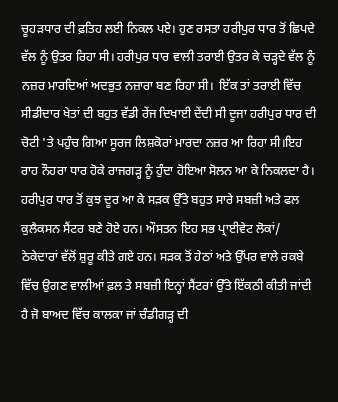ਚੂਹੜਧਾਰ ਦੀ ਫ਼ਤਿਹ ਲਈ ਨਿਕਲ ਪਏ। ਹੁਣ ਰਸਤਾ ਹਰੀਪੁਰ ਧਾਰ ਤੋਂ ਛਿਪਦੇ ਵੱਲ ਨੂੰ ਉਤਰ ਰਿਹਾ ਸੀ। ਹਰੀਪੁਰ ਧਾਰ ਵਾਲੀ ਤਰਾਈ ਉਤਰ ਕੇ ਚੜ੍ਹਦੇ ਵੱਲ ਨੂੰ ਨਜ਼ਰ ਮਾਰਦਿਆਂ ਅਦਭੁਤ ਨਜ਼ਾਰਾ ਬਣ ਰਿਹਾ ਸੀ।  ਇੱਕ ਤਾਂ ਤਰਾਈ ਵਿੱਚ ਸੀਡੀਦਾਰ ਖੇਤਾਂ ਦੀ ਬਹੁਤ ਵੱਡੀ ਰੇਂਜ ਦਿਖਾਈ ਦੇਂਦੀ ਸੀ ਦੂਜਾ ਹਰੀਪੁਰ ਧਾਰ ਦੀ ਚੋਟੀ 'ਤੇ ਪਹੁੰਚ ਗਿਆ ਸੂਰਜ ਲਿਸ਼ਕੋਰਾਂ ਮਾਰਦਾ ਨਜ਼ਰ ਆ ਰਿਹਾ ਸੀ।ਇਹ ਰਾਹ ਨੌਹਰਾ ਧਾਰ ਹੋਕੇ ਰਾਜਗੜ੍ਹ ਨੂੰ ਹੁੰਦਾ ਹੋਇਆ ਸੋਲਨ ਆ ਕੇ ਨਿਕਲਦਾ ਹੈ। ਹਰੀਪੁਰ ਧਾਰ ਤੋਂ ਕੁਝ ਦੂਰ ਆ ਕੇ ਸੜਕ ਉੱਤੇ ਬਹੁਤ ਸਾਰੇ ਸਬਜ਼ੀ ਅਤੇ ਫਲ ਕੁਲੈਕਸਨ ਸੈਂਟਰ ਬਣੇ ਹੋਏ ਹਨ। ਔਸਤਨ ਇਹ ਸਭ ਪ੍ਰਾਈਵੇਟ ਲੋਕਾਂ/ ਠੇਕੇਦਾਰਾਂ ਵੱਲੋਂ ਸ਼ੁਰੂ ਕੀਤੇ ਗਏ ਹਨ। ਸੜਕ ਤੋਂ ਹੇਠਾਂ ਅਤੇ ਉੱਪਰ ਵਾਲੇ ਰਕਬੇ ਵਿੱਚ ਉਗਣ ਵਾਲੀਆਂ ਫ਼ਲ ਤੇ ਸਬਜ਼ੀ ਇਨ੍ਹਾਂ ਸੈਂਟਰਾਂ ਉੱਤੇ ਇੱਕਠੀ ਕੀਤੀ ਜਾਂਦੀ ਹੈ ਜੋ ਬਾਅਦ ਵਿੱਚ ਕਾਲਕਾ ਜਾਂ ਚੰਡੀਗੜ੍ਹ ਦੀ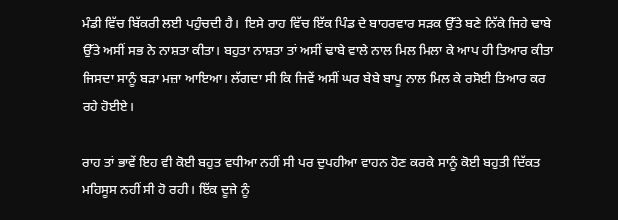ਮੰਡੀ ਵਿੱਚ ਬਿੱਕਰੀ ਲਈ ਪਹੁੰਚਦੀ ਹੈ।  ਇਸੇ ਰਾਹ ਵਿੱਚ ਇੱਕ ਪਿੰਡ ਦੇ ਬਾਹਰਵਾਰ ਸੜਕ ਉੱਤੇ ਬਣੇ ਨਿੱਕੇ ਜਿਹੇ ਢਾਬੇ ਉੱਤੇ ਅਸੀਂ ਸਭ ਨੇ ਨਾਸ਼ਤਾ ਕੀਤਾ। ਬਹੁਤਾ ਨਾਸ਼ਤਾ ਤਾਂ ਅਸੀਂ ਢਾਬੇ ਵਾਲੇ ਨਾਲ ਮਿਲ ਮਿਲਾ ਕੇ ਆਪ ਹੀ ਤਿਆਰ ਕੀਤਾ ਜਿਸਦਾ ਸਾਨੂੰ ਬੜਾ ਮਜ਼ਾ ਆਇਆ। ਲੱਗਦਾ ਸੀ ਕਿ ਜਿਵੇਂ ਅਸੀਂ ਘਰ ਬੇਬੇ ਬਾਪੂ ਨਾਲ ਮਿਲ ਕੇ ਰਸੋਈ ਤਿਆਰ ਕਰ ਰਹੇ ਹੋਈਏ।

ਰਾਹ ਤਾਂ ਭਾਵੇਂ ਇਹ ਵੀ ਕੋਈ ਬਹੁਤ ਵਧੀਆ ਨਹੀਂ ਸੀ ਪਰ ਦੁਪਹੀਆ ਵਾਹਨ ਹੋਣ ਕਰਕੇ ਸਾਨੂੰ ਕੋਈ ਬਹੁਤੀ ਦਿੱਕਤ ਮਹਿਸੂਸ ਨਹੀਂ ਸੀ ਹੋ ਰਹੀ। ਇੱਕ ਦੂਜੇ ਨੂੰ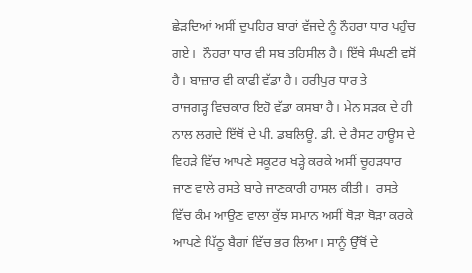ਛੇੜਦਿਆਂ ਅਸੀਂ ਦੁਪਹਿਰ ਬਾਰਾਂ ਵੱਜਦੇ ਨੂੰ ਨੌਹਰਾ ਧਾਰ ਪਹੁੰਚ ਗਏ।  ਨੌਹਰਾ ਧਾਰ ਵੀ ਸਬ ਤਹਿਸੀਲ ਹੈ। ਇੱਥੇ ਸੰਘਣੀ ਵਸੋਂ ਹੈ। ਬਾਜ਼ਾਰ ਵੀ ਕਾਫੀ ਵੱਡਾ ਹੈ। ਹਰੀਪੁਰ ਧਾਰ ਤੇ ਰਾਜਗੜ੍ਹ ‌ਵਿਚਕਾਰ ਇਹੋ ਵੱਡਾ ਕਸਬਾ ਹੈ। ਮੇਨ ਸੜਕ‌ ਦੇ ਹੀ ਨਾਲ ਲਗਦੇ ਇੱਥੋਂ ਦੇ ਪੀ. ਡਬਲਿਊ. ਡੀ. ਦੇ ਰੈਸਟ ਹਾਊਸ ਦੇ ਵਿਹੜੇ ਵਿੱਚ ਆਪਣੇ ਸਕੂਟਰ ਖੜ੍ਹੇ ਕਰਕੇ ਅਸੀਂ ਚੂਹੜਧਾਰ  ਜਾਣ ਵਾਲੇ ਰਸਤੇ ਬਾਰੇ ਜਾਣਕਾਰੀ ਹਾਸਲ ਕੀਤੀ।  ਰਸਤੇ ਵਿੱਚ ਕੰਮ ਆਉਣ ਵਾਲਾ ਕੁੱਝ ਸਮਾਨ ਅਸੀਂ ਥੋੜਾ ਥੋੜਾ ਕਰਕੇ ਆਪਣੇ ਪਿੱਠੂ ਬੈਗਾਂ ਵਿੱਚ ਭਰ ਲਿਆ। ਸਾਨੂੰ ਉੱਥੋਂ ਦੇ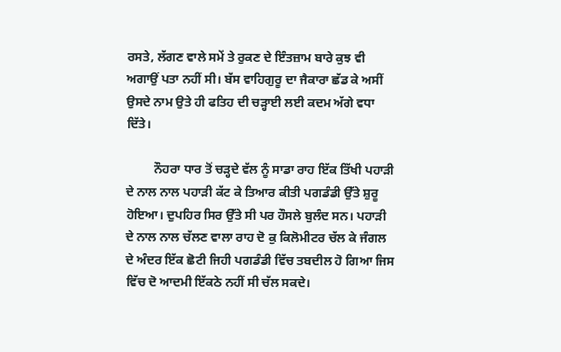ਰਸਤੇ, ਲੱਗਣ ਵਾਲੇ ਸਮੇਂ ਤੇ ਰੁਕਣ ਦੇ ਇੰਤਜ਼ਾਮ ਬਾਰੇ ਕੁਝ ਵੀ ਅਗਾਉਂ ਪਤਾ ਨਹੀਂ ਸੀ। ਬੱਸ ਵਾਹਿਗੁਰੂ ਦਾ ਜੈਕਾਰਾ ਛੱਡ ਕੇ ਅਸੀਂ ਉਸਦੇ ਨਾਮ ਉਤੇ ਹੀ ਫਤਿਹ ਦੀ ਚੜ੍ਹਾਈ ਲਈ ਕਦਮ ਅੱਗੇ ਵਧਾ ਦਿੱਤੇ।

         ਨੌਹਰਾ ਧਾਰ ਤੋਂ ਚੜ੍ਹਦੇ ਵੱਲ ਨੂੰ ਸਾਡਾ ਰਾਹ ਇੱਕ ਤਿੱਖੀ ਪਹਾੜੀ ਦੇ ਨਾਲ ਨਾਲ ਪਹਾੜੀ ਕੱਟ ਕੇ ਤਿਆਰ ਕੀਤੀ ਪਗਡੰਡੀ ਉੱਤੇ ਸ਼ੁਰੂ ਹੋਇਆ। ਦੁਪਹਿਰ ਸਿਰ ਉੱਤੇ ਸੀ ਪਰ ਹੌਸਲੇ ਬੁਲੰਦ ਸਨ। ਪਹਾੜੀ ਦੇ ਨਾਲ ਨਾਲ ਚੱਲਣ ਵਾਲਾ ਰਾਹ ਦੋ ਕੁ ਕਿਲੋਮੀਟਰ ਚੱਲ ਕੇ ਜੰਗਲ ਦੇ ਅੰਦਰ ਇੱਕ ਛੋਟੀ ਜਿਹੀ ਪਗਡੰਡੀ ਵਿੱਚ ਤਬਦੀਲ ਹੋ ਗਿਆ ਜਿਸ ਵਿੱਚ ਦੋ ਆਦਮੀ ਇੱਕਠੇ ਨਹੀਂ ਸੀ ਚੱਲ ਸਕਦੇ।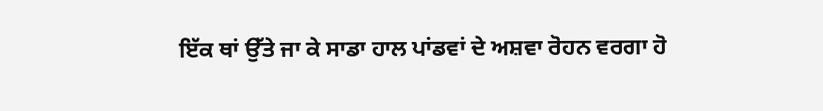ਇੱਕ ਥਾਂ ਉੱਤੇ ਜਾ ਕੇ ਸਾਡਾ ਹਾਲ ਪਾਂਡਵਾਂ ਦੇ ਅਸ਼ਵਾ ਰੋਹਨ ਵਰਗਾ ਹੋ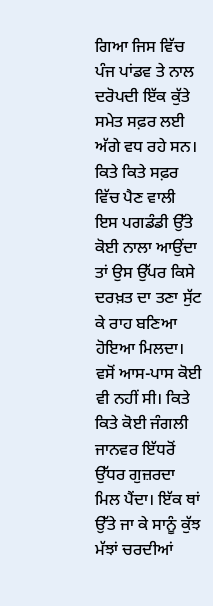ਗਿਆ ਜਿਸ ਵਿੱਚ ਪੰਜ ਪਾਂਡਵ ਤੇ ਨਾਲ ਦਰੋਪਦੀ ਇੱਕ ਕੁੱਤੇ ਸਮੇਤ ਸਫ਼ਰ ਲਈ ਅੱਗੇ ਵਧ ਰਹੇ ਸਨ। ਕਿਤੇ ਕਿਤੇ ਸਫ਼ਰ ਵਿੱਚ ਪੈਣ ਵਾਲੀ ਇਸ ਪਗਡੰਡੀ ਉੱਤੇ ਕੋਈ ਨਾਲਾ ਆਉਂਦਾ ਤਾਂ ਉਸ ਉੱਪਰ ਕਿਸੇ ਦਰਖ਼ਤ ਦਾ ਤਣਾ ਸੁੱਟ ਕੇ ਰਾਹ ਬਣਿਆ ਹੋਇਆ ਮਿਲਦਾ। ਵਸੋਂ ਆਸ-ਪਾਸ ਕੋਈ ਵੀ ਨਹੀਂ ਸੀ। ਕਿਤੇ ਕਿਤੇ ਕੋਈ ਜੰਗਲੀ ਜਾਨਵਰ ਇੱਧਰੋਂ ਉੱਧਰ ਗੁਜ਼ਰਦਾ ਮਿਲ ਪੈਂਦਾ। ਇੱਕ ਥਾਂ ਉੱਤੇ ਜਾ ਕੇ ਸਾਨੂੰ ਕੁੱਝ ਮੱਝਾਂ ਚਰਦੀਆਂ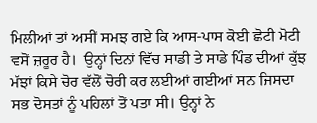ਮਿਲੀਆਂ ਤਾਂ ਅਸੀਂ ਸਮਝ ਗਏ ਕਿ ਆਸ-ਪਾਸ ਕੋਈ ਛੋਟੀ ਮੋਟੀ ਵਸੋਂ ਜ਼ਰੂਰ ਹੈ।  ਉਨ੍ਹਾਂ ਦਿਨਾਂ ਵਿੱਚ ਸਾਡੀ ਤੇ ਸਾਡੇ ਪਿੰਡ ਦੀਆਂ ਕੁੱਝ ਮੱਝਾਂ ਕਿਸੇ ਚੋਰ ਵੱਲੋਂ ਚੋਰੀ ਕਰ ਲਈਆਂ ਗਈਆਂ ਸਨ ਜਿਸਦਾ ਸਭ ਦੋਸਤਾਂ ਨੂੰ ਪਹਿਲਾਂ ਤੋਂ ਪਤਾ ਸੀ। ਉਨ੍ਹਾਂ ਨੇ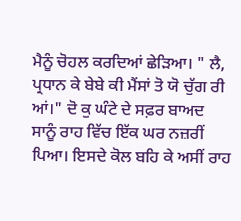ਮੈਨੂੰ ਚੋਹਲ ਕਰਦਿਆਂ ਛੇੜਿਆ। " ਲੈ, ਪ੍ਰਧਾਨ ਕੇ ਬੇਬੇ ਕੀ ਮੈਂਸਾਂ ਤੋ ਯੋ ਚੁੱਗ ਰੀ ਆਂ।" ਦੋ ਕੁ ਘੰਟੇ ਦੇ ਸਫ਼ਰ ਬਾਅਦ ਸਾਨੂੰ ਰਾਹ ਵਿੱਚ ਇੱਕ ਘਰ ਨਜ਼ਰੀਂ ਪਿਆ। ਇਸਦੇ ਕੋਲ ਬਹਿ ਕੇ ਅਸੀਂ ਰਾਹ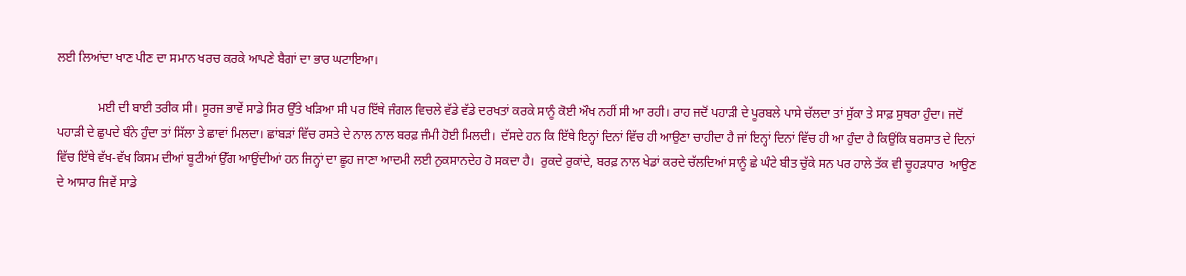ਲਈ ਲਿਆਂਦਾ ਖਾਣ ਪੀਣ ਦਾ ਸਮਾਨ ਖਰਚ ਕਰਕੇ ਆਪਣੇ ਬੈਗਾਂ ਦਾ ਭਾਰ ਘਟਾਇਆ।

             ਮਈ ਦੀ ਬਾਈ ਤਰੀਕ ਸੀ। ਸੂਰਜ ਭਾਵੇਂ ਸਾਡੇ ਸਿਰ ਉੱਤੇ ਖੜਿਆ ਸੀ ਪਰ ਇੱਥੇ ਜੰਗਲ ਵਿਚਲੇ ਵੱਡੇ ਵੱਡੇ ਦਰਖਤਾਂ ਕਰਕੇ ਸਾਨੂੰ ਕੋਈ ਔਖ ਨਹੀਂ ਸੀ ਆ ਰਹੀ। ਰਾਹ ਜਦੋਂ ਪਹਾੜੀ ਦੇ ਪੂਰਬਲੇ ਪਾਸੇ ਚੱਲਦਾ ਤਾਂ ਸੁੱਕਾ ਤੇ ਸਾਫ਼ ਸੁਥਰਾ ਹੁੰਦਾ। ਜਦੋਂ ਪਹਾੜੀ ਦੇ ਛੁਪਦੇ ਬੰਨੇ ਹੁੰਦਾ ਤਾਂ ਸਿੱਲਾ ਤੇ ਛਾਵਾਂ ਮਿਲਦਾ। ਛਾਂਬੜਾਂ ਵਿੱਚ ਰਸਤੇ ਦੇ ਨਾਲ ਨਾਲ ਬਰਫ਼ ਜੰਮੀ ਹੋਈ ਮਿਲਦੀ।  ਦੱਸਦੇ ਹਨ ਕਿ ਇੱਥੇ ਇਨ੍ਹਾਂ ਦਿਨਾਂ ਵਿੱਚ ਹੀ ਆਉਣਾ ਚਾਹੀਦਾ ਹੈ ਜਾਂ ਇਨ੍ਹਾਂ ਦਿਨਾਂ ਵਿੱਚ ਹੀ ਆ ਹੁੰਦਾ ਹੈ ਕਿਉਂਕਿ ਬਰਸਾਤ ਦੇ ਦਿਨਾਂ ਵਿੱਚ ਇੱਥੇ ਵੱਖ-ਵੱਖ ਕਿਸਮ ਦੀਆਂ ਬੂਟੀਆਂ ਉੱਗ ਆਉਂਦੀਆਂ ਹਨ‌ ਜਿਨ੍ਹਾਂ ਦਾ ਛੂਹ ਜਾਣਾ ਆਦਮੀ ਲਈ ਨੁਕਸਾਨਦੇਹ ਹੋ ਸਕਦਾ ਹੈ।  ਰੁਕਦੇ ਰੁਕਾਂਦੇ, ਬਰਫ਼ ਨਾਲ ਖੇਡਾਂ ਕਰਦੇ ਚੱਲਦਿਆਂ ਸਾਨੂੰ ਛੇ ਘੰਟੇ ਬੀਤ ਚੁੱਕੇ ਸਨ ਪਰ ਹਾਲੇ ਤੱਕ ਵੀ ਚੂਹੜਧਾਰ  ਆਉਣ ਦੇ ਆਸਾਰ ਜਿਵੇਂ ਸਾਡੇ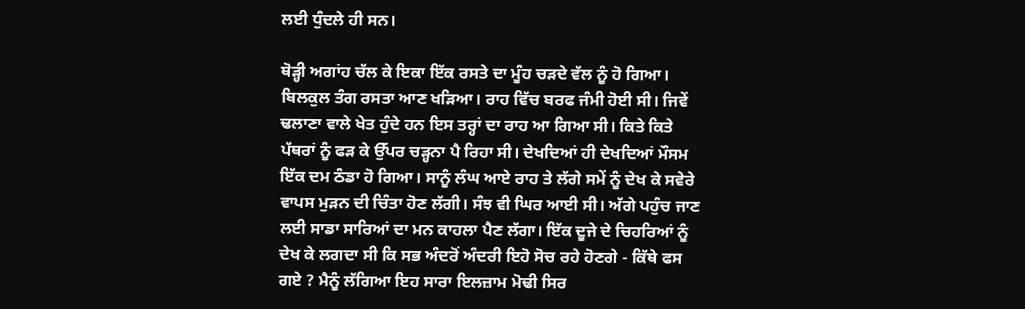ਲਈ ਧੁੰਦਲੇ ਹੀ ਸਨ।

ਥੋੜ੍ਹੀ ਅਗਾਂਹ ਚੱਲ ਕੇ ਇਕਾ ਇੱਕ ਰਸਤੇ ਦਾ ਮੂੰਹ ਚੜਦੇ ਵੱਲ ਨੂੰ ਹੋ ਗਿਆ। ਬਿਲਕੁਲ ਤੰਗ ਰਸਤਾ ਆਣ ਖੜਿਆ। ਰਾਹ ਵਿੱਚ ਬਰਫ ਜੰਮੀ ਹੋਈ ਸੀ।‌ ਜਿਵੇਂ ਢਲਾਣਾ ਵਾਲੇ ਖੇਤ ਹੁੰਦੇ ਹਨ ਇਸ ਤਰ੍ਹਾਂ ਦਾ ਰਾਹ ਆ ਗਿਆ ਸੀ। ਕਿਤੇ ਕਿਤੇ ਪੱਥਰਾਂ ਨੂੰ ਫੜ ਕੇ ਉੱਪਰ ਚੜ੍ਹਨਾ ਪੈ ਰਿਹਾ ਸੀ। ਦੇਖਦਿਆਂ ਹੀ ਦੇਖਦਿਆਂ ਮੌਸਮ ਇੱਕ ਦਮ ਠੰਡਾ ਹੋ ਗਿਆ। ਸਾਨੂੰ ਲੰਘ ਆਏ ਰਾਹ ਤੇ ਲੱਗੇ ਸਮੇਂ ਨੂੰ ਦੇਖ ਕੇ ਸਵੇਰੇ ਵਾਪਸ ਮੁੜਨ ਦੀ ਚਿੰਤਾ ਹੋਣ‌ ਲੱਗੀ। ਸੰਝ ਵੀ ਘਿਰ ਆਈ ਸੀ। ਅੱਗੇ ਪਹੁੰਚ ਜਾਣ ਲਈ ਸਾਡਾ ਸਾਰਿਆਂ ਦਾ ਮਨ ਕਾਹਲਾ ਪੈਣ ਲੱਗਾ। ਇੱਕ ਦੂਜੇ ਦੇ ਚਿਹਰਿਆਂ ਨੂੰ ਦੇਖ ਕੇ ਲਗਦਾ ਸੀ ਕਿ ਸਭ ਅੰਦਰੋਂ ਅੰਦਰੀ ਇਹੋ ਸੋਚ ਰਹੇ ਹੋਣਗੇ - ਕਿੱਥੇ ਫਸ ਗਏ ? ਮੈਨੂੰ ਲੱਗਿਆ ਇਹ ਸਾਰਾ ਇਲਜ਼ਾਮ ਮੋਢੀ ਸਿਰ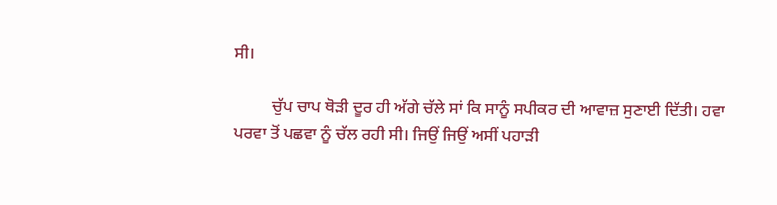ਸੀ।

         ਚੁੱਪ ਚਾਪ ਥੋੜੀ ਦੂਰ ਹੀ ਅੱਗੇ ਚੱਲੇ ਸਾਂ ਕਿ ਸਾਨੂੰ ਸਪੀਕਰ ਦੀ ਆਵਾਜ਼ ਸੁਣਾਈ ਦਿੱਤੀ। ਹਵਾ ਪਰਵਾ ਤੋਂ ਪਛਵਾ ਨੂੰ ਚੱਲ ਰਹੀ ਸੀ। ਜਿਉਂ ਜਿਉਂ ਅਸੀਂ ਪਹਾੜੀ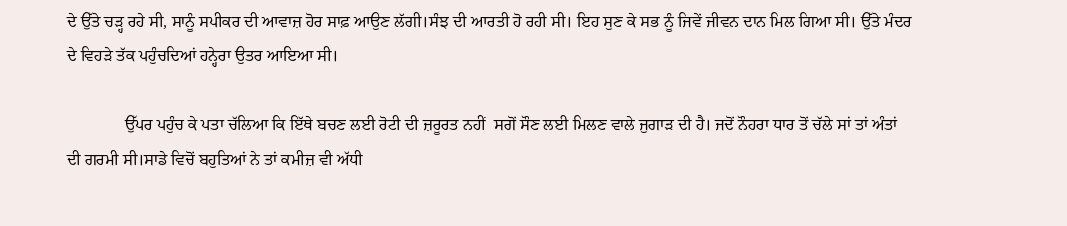ਦੇ ਉੱਤੇ ਚੜ੍ਹ ਰਹੇ ਸੀ, ਸਾਨੂੰ ਸਪੀਕਰ ਦੀ ਆਵਾਜ਼ ਹੋਰ ਸਾਫ਼ ਆਉਣ ਲੱਗੀ।ਸੰਝ ਦੀ ਆਰਤੀ ਹੋ ਰਹੀ ਸੀ। ਇਹ ਸੁਣ ਕੇ ਸਭ ਨੂੰ ਜਿਵੇਂ ਜੀਵਨ ਦਾਨ ਮਿਲ ਗਿਆ ਸੀ। ਉੱਤੇ ਮੰਦਰ ਦੇ ਵਿਹੜੇ ਤੱਕ ਪਹੁੰਚਦਿਆਂ ਹਨ੍ਹੇਰਾ ਉਤਰ ਆਇਆ ਸੀ।

              ਉੱਪਰ ਪਹੁੰਚ ਕੇ ਪਤਾ ਚੱਲਿਆ ਕਿ ਇੱਥੇ ਬਚਣ ਲਈ ਰੋਟੀ ਦੀ ਜ਼ਰੂਰਤ ਨਹੀਂ  ਸਗੋਂ ਸੌਣ ਲਈ ਮਿਲਣ ਵਾਲੇ ਜੁਗਾੜ ਦੀ ਹੈ।‌ ਜਦੋਂ ਨੌਹਰਾ ਧਾਰ ਤੋਂ ਚੱਲੇ ਸਾਂ ਤਾਂ ਅੰਤਾਂ ਦੀ ਗਰਮੀ ਸੀ।‌ਸਾਡੇ ਵਿਚੋਂ ਬਹੁਤਿਆਂ ਨੇ ਤਾਂ ਕਮੀਜ਼ ਵੀ ਅੱਧੀ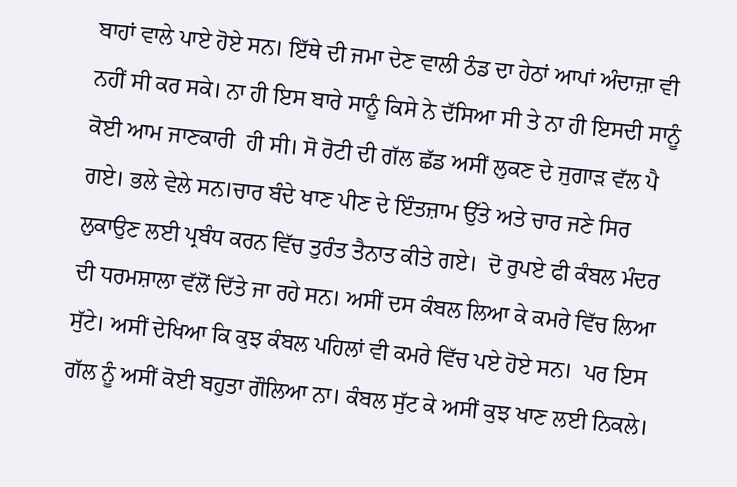ਬਾਹਾਂ ਵਾਲੇ ਪਾਏ ਹੋਏ ਸਨ। ਇੱਥੇ ਦੀ ਜਮਾ ਦੇਣ ਵਾਲੀ ਠੰਡ ਦਾ ਹੇਠਾਂ ਆਪਾਂ ਅੰਦਾਜ਼ਾ ਵੀ ਨਹੀਂ ਸੀ ਕਰ ਸਕੇ। ਨਾ ਹੀ ਇਸ ਬਾਰੇ ਸਾਨੂੰ ਕਿਸੇ ਨੇ ਦੱਸਿਆ ਸੀ ਤੇ ਨਾ ਹੀ ਇਸਦੀ ਸਾਨੂੰ ਕੋਈ ਆਮ ਜਾਣਕਾਰੀ  ਹੀ‌ ਸੀ। ਸੋ ਰੋਟੀ ਦੀ ਗੱਲ ਛੱਡ ਅਸੀਂ ਲੁਕਣ ਦੇ ਜੁਗਾੜ ਵੱਲ ਪੈ ਗਏ। ਭਲੇ ਵੇਲੇ ਸਨ।ਚਾਰ ਬੰਦੇ ਖਾਣ ਪੀਣ ਦੇ ਇੰਤਜ਼ਾਮ ਉੱਤੇ ਅਤੇ ਚਾਰ ਜਣੇ ਸਿਰ ਲੁਕਾਉਣ ਲਈ ਪ੍ਰਬੰਧ ਕਰਨ ਵਿੱਚ ਤੁਰੰਤ ਤੈਨਾਤ ਕੀਤੇ ਗਏ।  ਦੋ ਰੁਪਏ ਫੀ ਕੰਬਲ ਮੰਦਰ ਦੀ ਧਰਮਸ਼ਾਲਾ ਵੱਲੋਂ ਦਿੱਤੇ ਜਾ ਰਹੇ ਸਨ। ਅਸੀਂ ਦਸ ਕੰਬਲ ਲਿਆ ਕੇ ਕਮਰੇ ਵਿੱਚ ਲਿਆ ਸੁੱਟੇ। ਅਸੀਂ ਦੇਖਿਆ ਕਿ ਕੁਝ ਕੰਬਲ ਪਹਿਲਾਂ ਵੀ ਕਮਰੇ ਵਿੱਚ ਪਏ ਹੋਏ ਸਨ।  ਪਰ ਇਸ ਗੱਲ ਨੂੰ ਅਸੀਂ ਕੋਈ ਬਹੁਤਾ ਗੌਲਿਆ ਨਾ। ਕੰਬਲ ਸੁੱਟ ਕੇ ਅਸੀਂ ਕੁਝ ਖਾਣ ਲਈ ਨਿਕਲੇ।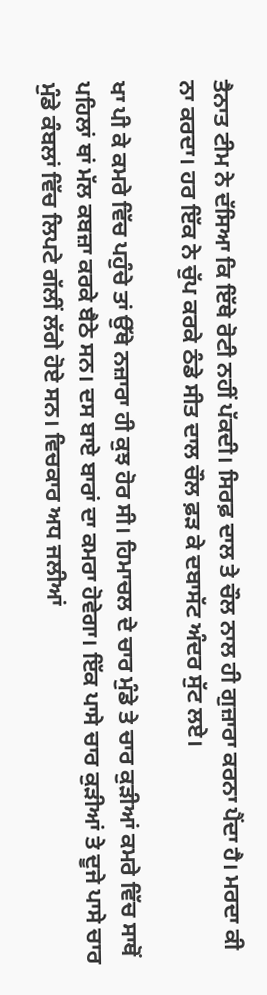ਤੈਨਾਤ ਟੀਮ ਨੇ ਦੱਸਿਆ ਕਿ ਇੱਥੇ ਰੋਟੀ ਨਹੀਂ ਪੱਕਦੀ। ਸਿਰਫ਼ ਦਾਲ ਤੇ ਚੌਲ ਨਾਲ ਹੀ ਗੁਜ਼ਾਰਾ ਕਰਨਾ ਪੈਂਦਾ ਹੈ। ਮਰਦਾ ਕੀ ਨਾ ਕਰਦਾ। ਹਰ ਇੱਕ ਨੇ ਚੁੱਪ ਕਰਕੇ ਠੰਡੇ ਸੀਤ ਦਾਲ ਚੌਲ ਫ਼ੜ ਕੇ ਦਬਾਸੱਟ ਅੰਦਰ ਸੁੱਟ ਲਏ।

ਖਾ ਪੀ ਕੇ ਕਮਰੇ ਵਿੱਚ ਪਹੁੰਚੇ ਤਾਂ ਉੱਥੇ ਨਜ਼ਾਰਾ ਹੀ ਕੁਝ ਹੋਰ ਸੀ। ਹਿਮਾਚਲ ਦੇ ਚਾਰ ਮੁੰਡੇ ਤੇ ਚਾਰ ਕੁੜੀਆਂ ਕਮਰੇ ਵਿੱਚ ਸਾਥੋਂ ਪਹਿਲਾਂ ਥਾਂ ਮੱਲ ਕਬਜ਼ਾ ਕਰਕੇ ਬੈਠੇ ਸਨ। ਦਸ ਬਾਏ ਬਾਰਾਂ ਦਾ ਕਮਰਾ ਹੋਵੇਗਾ। ਇੱਕ ਪਾਸੇ ਚਾਰ ਕੁੜੀਆਂ ਤੇ ਦੂਜੇ ਪਾਸੇ ਚਾਰ ਮੁੰਡੇ ਕੰਬਲਾਂ ਵਿੱਚ ਲਿਪਟੇ ਗੱਲੀਂ ਲੱਗੇ ਹੋਏ ਸਨ। ਵਿਚਕਾਰ ਅਧ ਜਲੀਆਂ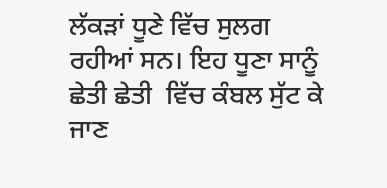ਲੱਕੜਾਂ ਧੂਣੇ ਵਿੱਚ ਸੁਲਗ ਰਹੀਆਂ ਸਨ। ਇਹ ਧੂਣਾ ਸਾਨੂੰ ਛੇਤੀ ਛੇਤੀ  ਵਿੱਚ ਕੰਬਲ ਸੁੱਟ ਕੇ ਜਾਣ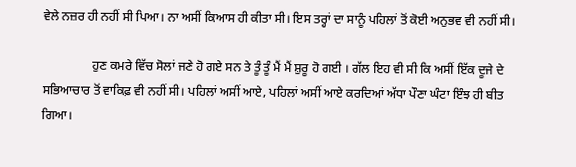ਵੇਲੇ ਨਜ਼ਰ ਹੀ ਨਹੀਂ ਸੀ ਪਿਆ। ਨਾ ਅਸੀਂ ਕਿਆਸ ਹੀ ਕੀਤਾ ਸੀ। ਇਸ ਤਰ੍ਹਾਂ ਦਾ ਸਾਨੂੰ ਪਹਿਲਾਂ ਤੋਂ ਕੋਈ ਅਨੁਭਵ ਵੀ ਨਹੀਂ ਸੀ।

                ਹੁਣ ਕਮਰੇ ਵਿੱਚ ਸੋਲਾਂ ਜਣੇ ਹੋ ਗਏ ਸਨ ਤੇ ਤੂੰ ਤੂੰ ਮੈਂ ਮੈਂ ਸ਼ੁਰੂ ਹੋ ਗਈ । ਗੱਲ ਇਹ ਵੀ ਸੀ ਕਿ ਅਸੀਂ ਇੱਕ ਦੂਜੇ ਦੇ ਸਭਿਆਚਾਰ ਤੋਂ ਵਾਕਿਫ਼ ਵੀ ਨਹੀਂ ਸੀ। ਪਹਿਲਾਂ ਅਸੀਂ ਆਏ, ਪਹਿਲਾਂ ਅਸੀਂ ਆਏ ਕਰਦਿਆਂ ਅੱਧਾ ਪੌਣਾ ਘੰਟਾ ਇੰਝ ਹੀ ਬੀਤ ਗਿਆ।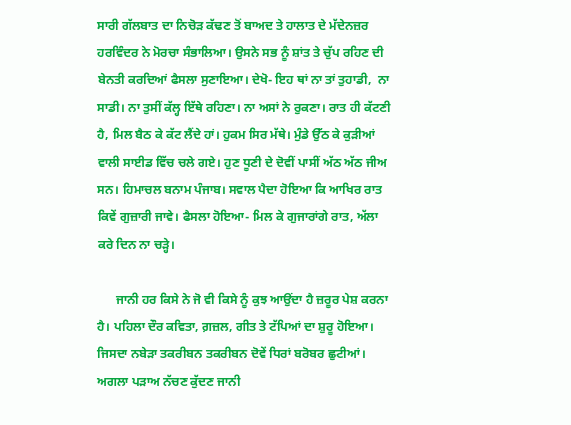ਸਾਰੀ ਗੱਲਬਾਤ ਦਾ ਨਿਚੋੜ ਕੱਢਣ ਤੋਂ ਬਾਅਦ ਤੇ ਹਾਲਾਤ ਦੇ ਮੱਦੇਨਜ਼ਰ ਹਰਵਿੰਦਰ ਨੇ ਮੋਰਚਾ ਸੰਭਾਲਿਆ। ਉਸਨੇ ਸਭ ਨੂੰ ਸ਼ਾਂਤ ਤੇ ਚੁੱਪ ਰਹਿਣ ਦੀ ਬੇਨਤੀ ਕਰਦਿਆਂ ਫੈਸਲਾ ਸੁਣਾਇਆ। ਦੇਖੋ- ਇਹ ਥਾਂ ਨਾ ਤਾਂ ਤੁਹਾਡੀ,  ਨਾ ਸਾਡੀ। ਨਾ ਤੁਸੀਂ ਕੱਲ੍ਹ ਇੱਥੇ ਰਹਿਣਾ। ਨਾ ਅਸਾਂ ਨੇ ਰੁਕਣਾ। ਰਾਤ ਹੀ ਕੱਟਣੀ ਹੈ, ਮਿਲ ਬੈਠ ਕੇ ਕੱਟ ਲੈਂਦੇ ਹਾਂ। ਹੁਕਮ ਸਿਰ ਮੱਥੇ। ਮੁੰਡੇ ਉੱਠ ਕੇ ਕੁੜੀਆਂ ਵਾਲੀ ਸਾਈਡ ਵਿੱਚ ਚਲੇ ਗਏ। ਹੁਣ ਧੂਣੀ ਦੇ ਦੋਵੀਂ ਪਾਸੀਂ ਅੱਠ ਅੱਠ ਜੀਅ ਸਨ। ਹਿਮਾਚਲ ਬਨਾਮ ਪੰਜਾਬ। ਸਵਾਲ ਪੈਦਾ ਹੋਇਆ ਕਿ ਆਖਿਰ ਰਾਤ ਕਿਵੇਂ ਗੁਜ਼ਾਰੀ ਜਾਵੇ। ਫੈਸਲਾ ਹੋਇਆ- ਮਿਲ ਕੇ ਗੁਜਾਰਾਂਗੇ ਰਾਤ, ਅੱਲਾ ਕਰੇ ਦਿਨ ਨਾ ਚੜ੍ਹੇ।

      ਜਾਨੀ ਹਰ ਕਿਸੇ ਨੇ ਜੋ ਵੀ ਕਿਸੇ ਨੂੰ ਕੁਝ ਆਉਂਦਾ ਹੈ ਜ਼ਰੂਰ ਪੇਸ਼ ਕਰਨਾ ਹੈ। ਪਹਿਲਾ ਦੌਰ ਕਵਿਤਾ, ਗ਼ਜ਼ਲ, ਗੀਤ ਤੇ ਟੱਪਿਆਂ ਦਾ ਸ਼ੁਰੂ ਹੋਇਆ। ਜਿਸਦਾ ਨਬੇੜਾ ਤਕਰੀਬਨ ਤਕਰੀਬਨ ਦੋਵੇਂ ਧਿਰਾਂ ਬਰੋਬਰ ਛੁਟੀਆਂ। ਅਗਲਾ ਪੜਾਅ ਨੱਚਣ ਕੁੱਦਣ ਜਾਨੀ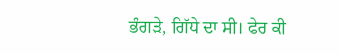ਭੰਗੜੇ, ਗਿੱਧੇ ਦਾ ਸੀ। ਫੇਰ ਕੀ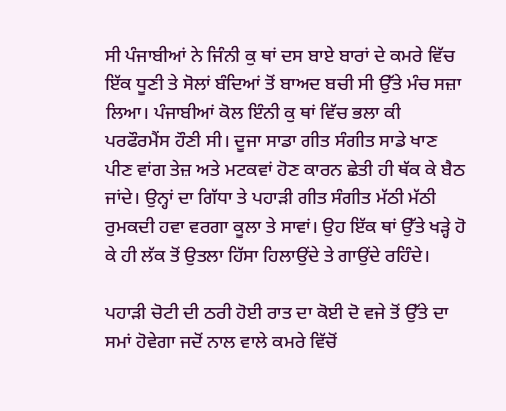ਸੀ ਪੰਜਾਬੀਆਂ ਨੇ ਜਿੰਨੀ ਕੁ ਥਾਂ ਦਸ ਬਾਏ ਬਾਰਾਂ ਦੇ ਕਮਰੇ ਵਿੱਚ ਇੱਕ ਧੂਣੀ ਤੇ ਸੋਲਾਂ ਬੰਦਿਆਂ ਤੋਂ ਬਾਅਦ ਬਚੀ ਸੀ ਉੱਤੇ ਮੰਚ ਸਜ਼ਾ ਲਿਆ। ਪੰਜਾਬੀਆਂ ਕੋਲ ਇੰਨੀ ਕੁ ਥਾਂ ਵਿੱਚ ਭਲਾ ਕੀ ਪਰਫੌਰਮੈਂਸ ਹੌਣੀ ਸੀ। ਦੂਜਾ ਸਾਡਾ ਗੀਤ ਸੰਗੀਤ ਸਾਡੇ ਖਾਣ ਪੀਣ ਵਾਂਗ ਤੇਜ਼ ਅਤੇ ਮਟਕਵਾਂ ਹੋਣ‌ ਕਾਰਨ ਛੇਤੀ ਹੀ ਥੱਕ ਕੇ ਬੈਠ ਜਾਂਦੇ। ਉਨ੍ਹਾਂ ਦਾ ਗਿੱਧਾ ਤੇ ਪਹਾੜੀ ਗੀਤ ਸੰਗੀਤ ਮੱਠੀ ਮੱਠੀ ਰੁਮਕਦੀ ਹਵਾ ਵਰਗਾ ਕੂਲਾ ਤੇ ਸਾਵਾਂ। ਉਹ ਇੱਕ ਥਾਂ ਉੱਤੇ ਖੜ੍ਹੇ ਹੋ ਕੇ ਹੀ ਲੱਕ ਤੋਂ ਉਤਲਾ ਹਿੱਸਾ ਹਿਲਾਉਂਦੇ ਤੇ ਗਾਉਂਦੇ ਰਹਿੰਦੇ।

ਪਹਾੜੀ ਚੋਟੀ ਦੀ ਠਰੀ ਹੋਈ ਰਾਤ ਦਾ ਕੋਈ ਦੋ‌ ਵਜੇ ਤੋਂ ਉੱਤੇ ਦਾ ਸਮਾਂ ਹੋਵੇਗਾ ਜਦੋਂ ਨਾਲ ਵਾਲੇ ਕਮਰੇ ਵਿੱਚੋਂ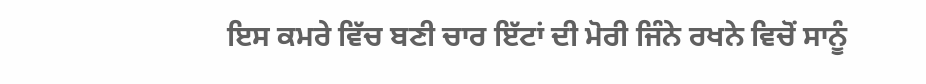ਇਸ ਕਮਰੇ ਵਿੱਚ ਬਣੀ ਚਾਰ ਇੱਟਾਂ ਦੀ ਮੋਰੀ ਜਿੰਨੇ ਰਖਨੇ ਵਿਚੋਂ ਸਾਨੂੰ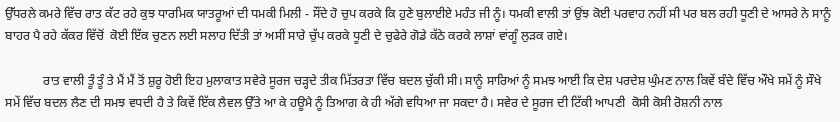ਉੱਧਰਲੇ ਕਮਰੇ ਵਿੱਚ ਰਾਤ ਕੱਟ ਰਹੇ ਕੁਝ ਧਾਰਮਿਕ ਯਾਤਰੂਆਂ ਦੀ ਧਮਕੀ ਮਿਲੀ - ਸੌਂਦੇ ਹੋ ਚੁਪ ਕਰਕੇ ਕਿ ਹੁਣੇ ਬੁਲਾਈਏ ਮਹੰਤ ਜੀ ਨੂੰ। ਧਮਕੀ ਵਾਲੀ ਤਾਂ ਉਂਝ ਕੋਈ ਪਰਵਾਹ ਨਹੀਂ ਸੀ ਪਰ ਬਲ ਰਹੀ ਧੂਣੀ ਦੇ ਆਸਰੇ ਨੇ ਸਾਨੂੰ ਬਾਹਰ ਪੈ‌ ਰਹੇ ਕੱਕਰ ਵਿੱਚੋਂ  ਕੋਈ ਇੱਕ ਚੁਣਨ ਲਈ ਸਲਾਹ ਦਿੱਤੀ ਤਾਂ ਅਸੀਂ ਸਾਰੇ ਚੁੱਪ ਕਰਕੇ ਧੂਣੀ ਦੇ ਚੁਫੇਰੇ ਗੋਡੇ ਕੱਠੇ ਕਰਕੇ ਲਾਸ਼ਾਂ ਵਾਂਗੂੰ ਲੁੜਕ ਗਏ।

            ਰਾਤ ਵਾਲੀ ਤੂੰ ਤੂੰ ਤੇ ਮੈਂ ਮੈਂ ਤੋਂ ਸ਼ੁਰੂ ਹੋਈ ਇਹ ਮੁਲਾਕਾਤ ਸਵੇਰੇ ਸੂਰਜ ਚੜ੍ਹਦੇ ਤੀਕ ਮਿੱਤਰਤਾ ਵਿੱਚ ਬਦਲ ਚੁੱਕੀ ਸੀ। ਸਾਨੂੰ ਸਾਰਿਆਂ ਨੂੰ ਸਮਝ ਆਈ ਕਿ ਦੇਸ਼ ਪਰਦੇਸ਼ ਘੁੰਮਣ ਨਾਲ ਕਿਵੇਂ ਬੰਦੇ ਵਿੱਚ ਔਖੇ ਸਮੇਂ ਨੂੰ ਸੌਖੇ ਸਮੇਂ ਵਿੱਚ ਬਦਲ ਲੈਣ ਦੀ ਸਮਝ ਵਧਦੀ ਹੈ ਤੇ ਕਿਵੇਂ ਇੱਕ ਲੈਵਲ ਉੱਤੇ ਆ ਕੇ ਹਊਮੈ ਨੂੰ ਤਿਆਗ ਕੇ ਹੀ ਅੱਗੇ ਵਧਿਆ ਜਾ ਸਕਦਾ ਹੈ। ਸਵੇਰ ਦੇ ਸੂਰਜ ਦੀ ਟਿੱਕੀ ਆਪਣੀ  ਕੋਸੀ ਕੋਸੀ ਰੋਸ਼ਨੀ ਨਾਲ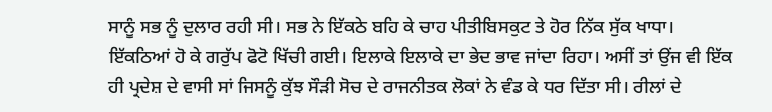ਸਾਨੂੰ ਸਭ ਨੂੰ ਦੁਲਾਰ ਰਹੀ ਸੀ। ਸਭ ਨੇ ਇੱਕਠੇ ਬਹਿ ਕੇ ਚਾਹ ਪੀਤੀਬਿਸਕੁਟ ਤੇ ਹੋਰ ਨਿੱਕ ਸੁੱਕ ਖਾਧਾ। ਇੱਕਠਿਆਂ ਹੋ ਕੇ ਗਰੁੱਪ ਫੋਟੋ ਖਿੱਚੀ ਗਈ। ਇਲਾਕੇ ਇਲਾਕੇ ਦਾ ਭੇਦ ਭਾਵ ਜਾਂਦਾ ਰਿਹਾ। ਅਸੀਂ ਤਾਂ ਉਂਜ ਵੀ ਇੱਕ ਹੀ ਪ੍ਰਦੇਸ਼ ਦੇ ਵਾਸੀ ਸਾਂ ਜਿਸਨੂੰ ਕੁੱਝ ਸੌੜੀ ਸੋਚ ਦੇ ਰਾਜਨੀਤਕ ਲੋਕਾਂ ਨੇ ਵੰਡ ਕੇ ਧਰ ਦਿੱਤਾ ਸੀ। ਰੀਲਾਂ ਦੇ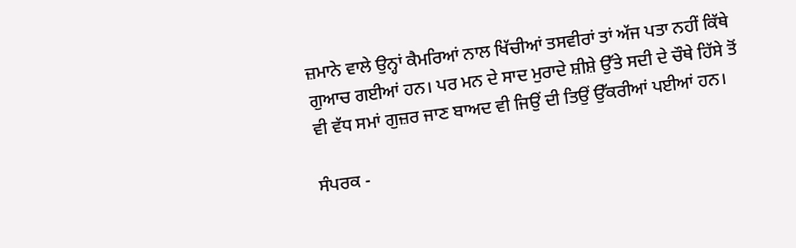ਜ਼ਮਾਨੇ ਵਾਲੇ ਉਨ੍ਹਾਂ ਕੈਮਰਿਆਂ ਨਾਲ ਖਿੱਚੀਆਂ ਤਸਵੀਰਾਂ ਤਾਂ ਅੱਜ ਪਤਾ ਨਹੀਂ ਕਿੱਥੇ ਗੁਆਚ ਗਈਆਂ ਹਨ। ਪਰ ਮਨ ਦੇ ਸਾਦ ਮੁਰਾਦੇ ਸ਼ੀਸ਼ੇ ਉੱਤੇ ਸਦੀ ਦੇ ਚੌਥੇ ਹਿੱਸੇ ਤੋਂ ਵੀ ਵੱਧ ਸਮਾਂ ਗੁਜ਼ਰ ਜਾਣ ਬਾਅਦ ਵੀ ਜਿਉਂ ਦੀ ਤਿਉਂ ਉੱਕਰੀਆਂ ਪਈਆਂ ਹਨ।

ਸੰਪਰਕ -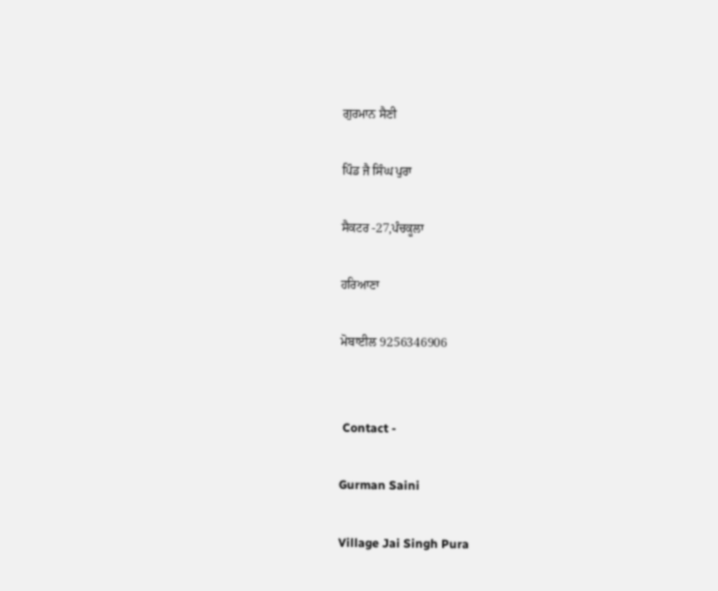ਗੁਰਮਾਨ ਸੈਣੀ

ਪਿੰਡ ਜੈ ਸਿੰਘ ਪੁਰਾ

ਸੈਕਟਰ -27,ਪੰਚਕੂਲਾ

ਹਰਿਆਣਾ

ਮੋਬਾਈਲ 9256346906


 Contact -

Gurman Saini

Village Jai Singh Pura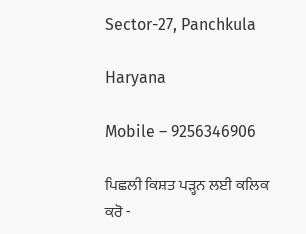Sector-27, Panchkula

Haryana

Mobile – 9256346906

ਪਿਛਲੀ ਕਿਸ਼ਤ ਪੜ੍ਹਨ ਲਈ ਕਲਿਕ ਕਰੋ -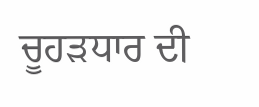ਚੂਹੜਧਾਰ ਦੀ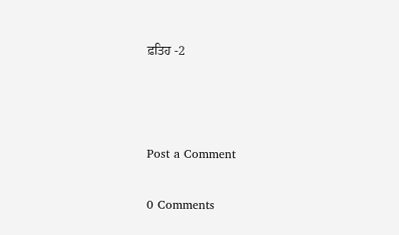ਫ਼ਤਿਹ -2



Post a Comment

0 Comments